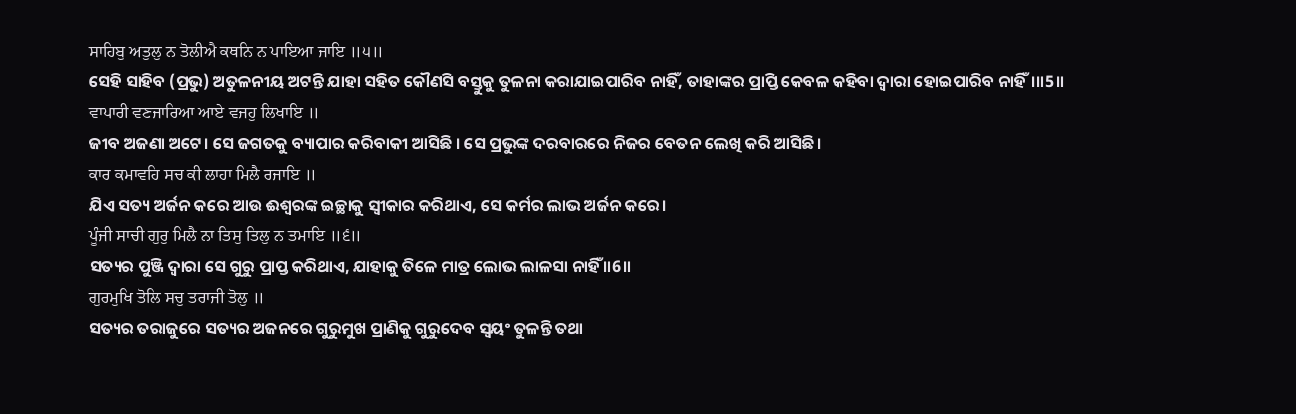ਸਾਹਿਬੁ ਅਤੁਲੁ ਨ ਤੋਲੀਐ ਕਥਨਿ ਨ ਪਾਇਆ ਜਾਇ ॥੫॥
ସେହି ସାହିବ (ପ୍ରଭୁ) ଅତୁଳନୀୟ ଅଟନ୍ତି ଯାହା ସହିତ କୌଣସି ବସ୍ତୁକୁ ତୁଳନା କରାଯାଇପାରିବ ନାହିଁ, ତାହାଙ୍କର ପ୍ରାପ୍ତି କେବଳ କହିବା ଦ୍ଵାରା ହୋଇପାରିବ ନାହିଁ।॥5॥
ਵਾਪਾਰੀ ਵਣਜਾਰਿਆ ਆਏ ਵਜਹੁ ਲਿਖਾਇ ॥
ଜୀବ ଅଜଣା ଅଟେ। ସେ ଜଗତକୁ ବ୍ୟାପାର କରିବାକୀ ଆସିଛି । ସେ ପ୍ରଭୁଙ୍କ ଦରବାରରେ ନିଜର ବେତନ ଲେଖି କରି ଆସିଛି।
ਕਾਰ ਕਮਾਵਹਿ ਸਚ ਕੀ ਲਾਹਾ ਮਿਲੈ ਰਜਾਇ ॥
ଯିଏ ସତ୍ୟ ଅର୍ଜନ କରେ ଆଉ ଈଶ୍ଵରଙ୍କ ଇଚ୍ଛାକୁ ସ୍ଵୀକାର କରିଥାଏ, ସେ କର୍ମର ଲାଭ ଅର୍ଜନ କରେ।
ਪੂੰਜੀ ਸਾਚੀ ਗੁਰੁ ਮਿਲੈ ਨਾ ਤਿਸੁ ਤਿਲੁ ਨ ਤਮਾਇ ॥੬॥
ସତ୍ୟର ପୁଞ୍ଜି ଦ୍ଵାରା ସେ ଗୁରୁ ପ୍ରାପ୍ତ କରିଥାଏ, ଯାହାକୁ ତିଳେ ମାତ୍ର ଲୋଭ ଲାଳସା ନାହିଁ ॥6॥
ਗੁਰਮੁਖਿ ਤੋਲਿ ਸਚੁ ਤਰਾਜੀ ਤੋਲੁ ॥
ସତ୍ୟର ତରାଜୁରେ ସତ୍ୟର ଅଜନରେ ଗୁରୁମୁଖ ପ୍ରାଣିକୁ ଗୁରୁଦେବ ସ୍ଵୟଂ ତୁଳନ୍ତି ତଥା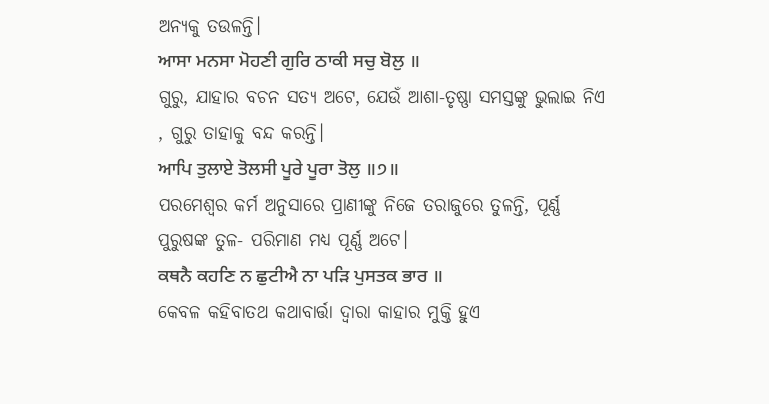ଅନ୍ୟକୁ ତଉଳନ୍ତି।
ਆਸਾ ਮਨਸਾ ਮੋਹਣੀ ਗੁਰਿ ਠਾਕੀ ਸਚੁ ਬੋਲੁ ॥
ଗୁରୁ, ଯାହାର ବଚନ ସତ୍ୟ ଅଟେ, ଯେଉଁ ଆଶା-ତୃଷ୍ଣା ସମସ୍ତଙ୍କୁ ଭୁଲାଇ ନିଏ , ଗୁରୁ ତାହାକୁ ବନ୍ଦ କରନ୍ତି।
ਆਪਿ ਤੁਲਾਏ ਤੋਲਸੀ ਪੂਰੇ ਪੂਰਾ ਤੋਲੁ ॥੭॥
ପରମେଶ୍ଵର କର୍ମ ଅନୁସାରେ ପ୍ରାଣୀଙ୍କୁ ନିଜେ ତରାଜୁରେ ତୁଳନ୍ତି, ପୂର୍ଣ୍ଣ ପୁରୁଷଙ୍କ ତୁଳ- ପରିମାଣ ମଧ୍ୟ ପୂର୍ଣ୍ଣ ଅଟେ।
ਕਥਨੈ ਕਹਣਿ ਨ ਛੁਟੀਐ ਨਾ ਪੜਿ ਪੁਸਤਕ ਭਾਰ ॥
କେବଳ କହିବାତଥ କଥାବାର୍ତ୍ତା ଦ୍ଵାରା କାହାର ମୁକ୍ତି ହୁଏ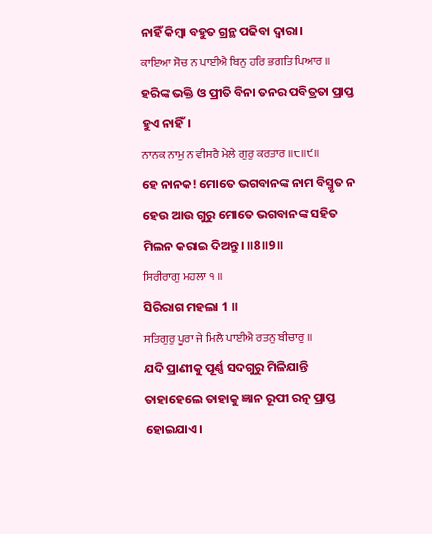ନାହିଁ କିମ୍ବା ବହୁତ ଗ୍ରନ୍ଥ ପଢିବା ଦ୍ଵାରା।
ਕਾਇਆ ਸੋਚ ਨ ਪਾਈਐ ਬਿਨੁ ਹਰਿ ਭਗਤਿ ਪਿਆਰ ॥
ହରିଙ୍କ ଭକ୍ତି ଓ ପ୍ରୀତି ବିନା ତନର ପବିତ୍ରତା ପ୍ରାପ୍ତ ହୁଏ ନାହିଁ।
ਨਾਨਕ ਨਾਮੁ ਨ ਵੀਸਰੈ ਮੇਲੇ ਗੁਰੁ ਕਰਤਾਰ ॥੮॥੯॥
ହେ ନାନକ! ମୋତେ ଭଗବାନଙ୍କ ନାମ ବିସ୍ମୃତ ନ ହେଉ ଆଉ ଗୁରୁ ମୋତେ ଭଗବାନଙ୍କ ସହିତ ମିଲନ କରାଇ ଦିଅନ୍ତୁ। ॥8॥9॥
ਸਿਰੀਰਾਗੁ ਮਹਲਾ ੧ ॥
ସିରିରାଗ ମହଲା 1 ॥
ਸਤਿਗੁਰੁ ਪੂਰਾ ਜੇ ਮਿਲੈ ਪਾਈਐ ਰਤਨੁ ਬੀਚਾਰੁ ॥
ଯଦି ପ୍ରାଣୀକୁ ପୂର୍ଣ୍ଣ ସଦଗୁରୁ ମିଳିଯାନ୍ତି ତାହାହେଲେ ତାହାକୁ ଜ୍ଞାନ ରୂପୀ ରତ୍ନ ପ୍ରାପ୍ତ ହୋଇଯାଏ।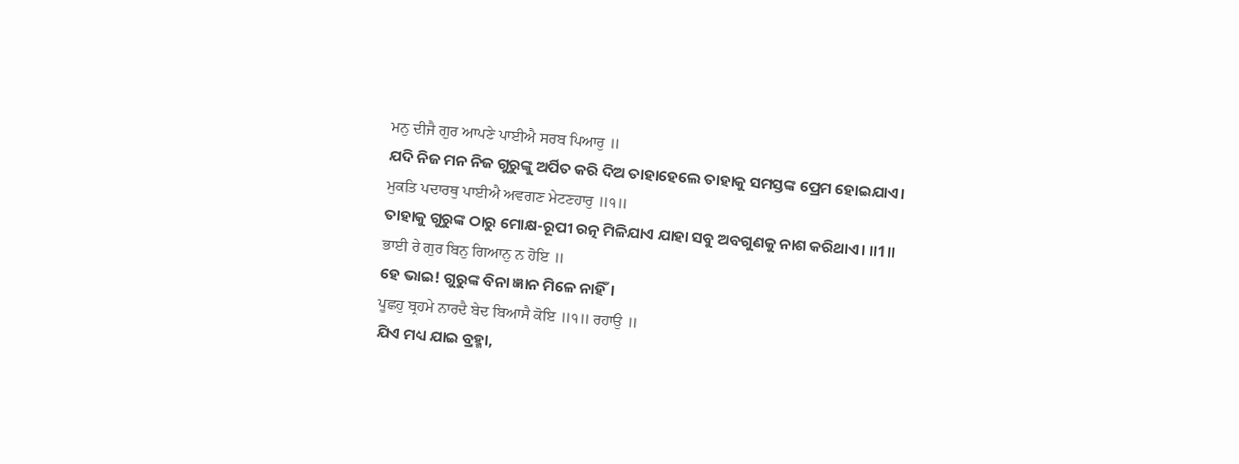ਮਨੁ ਦੀਜੈ ਗੁਰ ਆਪਣੇ ਪਾਈਐ ਸਰਬ ਪਿਆਰੁ ॥
ଯଦି ନିଜ ମନ ନିଜ ଗୁରୁଙ୍କୁ ଅର୍ପିତ କରି ଦିଅ ତାହାହେଲେ ତାହାକୁ ସମସ୍ତଙ୍କ ପ୍ରେମ ହୋଇଯାଏ।
ਮੁਕਤਿ ਪਦਾਰਥੁ ਪਾਈਐ ਅਵਗਣ ਮੇਟਣਹਾਰੁ ॥੧॥
ତାହାକୁ ଗୁରୁଙ୍କ ଠାରୁ ମୋକ୍ଷ-ରୂପୀ ରତ୍ନ ମିଳିଯାଏ ଯାହା ସବୁ ଅବଗୁଣକୁ ନାଶ କରିଥାଏ। ॥1॥
ਭਾਈ ਰੇ ਗੁਰ ਬਿਨੁ ਗਿਆਨੁ ਨ ਹੋਇ ॥
ହେ ଭାଇ! ଗୁରୁଙ୍କ ବିନା ଜ୍ଞାନ ମିଳେ ନାହିଁ।
ਪੂਛਹੁ ਬ੍ਰਹਮੇ ਨਾਰਦੈ ਬੇਦ ਬਿਆਸੈ ਕੋਇ ॥੧॥ ਰਹਾਉ ॥
ଯିଏ ମଧ୍ୟ ଯାଇ ବ୍ରହ୍ମା,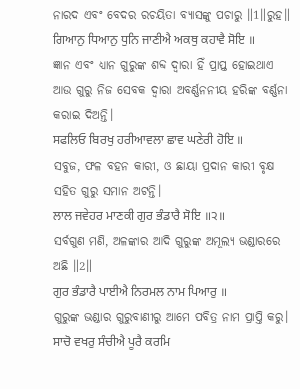ନାରଦ ଏବଂ ବେଦର ରଚୟିତା ବ୍ୟାସଙ୍କୁ ପଚାରୁ ॥1॥ରୁହ॥
ਗਿਆਨੁ ਧਿਆਨੁ ਧੁਨਿ ਜਾਣੀਐ ਅਕਥੁ ਕਹਾਵੈ ਸੋਇ ॥
ଜ୍ଞାନ ଏବଂ ଧ୍ୟାନ ଗୁରୁଙ୍କ ଶବ୍ଦ ଦ୍ଵାରା ହିଁ ପ୍ରାପ୍ତ ହୋଇଥାଏ ଆଉ ଗୁରୁ ନିଜ ସେବକ ଦ୍ଵାରା ଅବର୍ଣ୍ଣନନୀୟ ହରିଙ୍କ ବର୍ଣ୍ଣନା କରାଇ ଦିଅନ୍ତି।
ਸਫਲਿਓ ਬਿਰਖੁ ਹਰੀਆਵਲਾ ਛਾਵ ਘਣੇਰੀ ਹੋਇ ॥
ସବୁଜ, ଫଳ ବହନ କାରୀ, ଓ ଛାୟା ପ୍ରଦାନ କାରୀ ବୃକ୍ଷ ସହିତ ଗୁରୁ ସମାନ ଅଟନ୍ତି।
ਲਾਲ ਜਵੇਹਰ ਮਾਣਕੀ ਗੁਰ ਭੰਡਾਰੈ ਸੋਇ ॥੨॥
ସର୍ବଗୁଣ ମଣି, ଅଳଙ୍କାର ଆଦି ଗୁରୁଙ୍କ ଅମୂଲ୍ୟ ଭଣ୍ଡାରରେ ଅଛି ॥2॥
ਗੁਰ ਭੰਡਾਰੈ ਪਾਈਐ ਨਿਰਮਲ ਨਾਮ ਪਿਆਰੁ ॥
ଗୁରୁଙ୍କ ଭଣ୍ଡାର ଗୁରୁବାଣୀରୁ ଆମେ ପବିତ୍ର ନାମ ପ୍ରାପ୍ତି କରୁ।
ਸਾਚੋ ਵਖਰੁ ਸੰਚੀਐ ਪੂਰੈ ਕਰਮਿ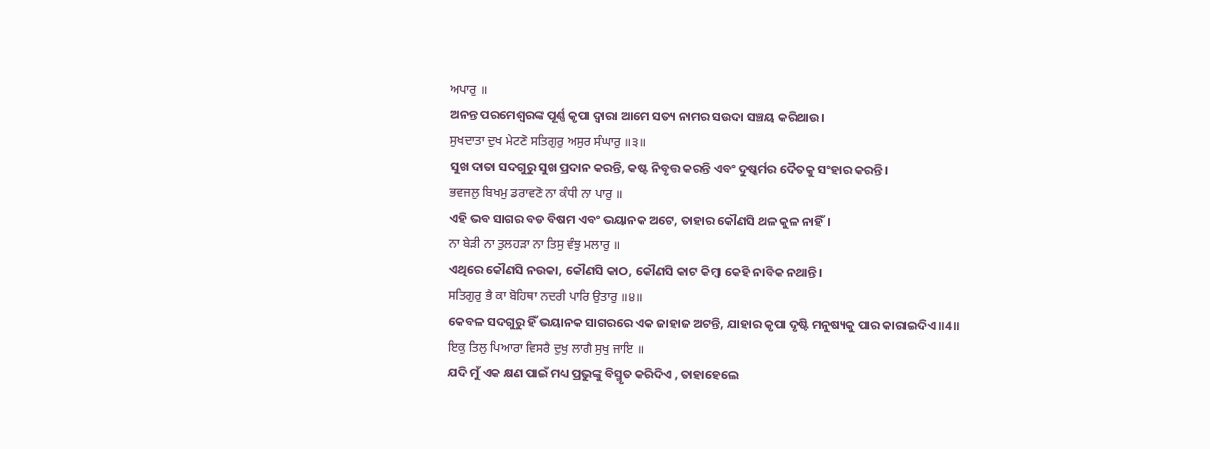ਅਪਾਰੁ ॥
ଅନନ୍ତ ପରମେଶ୍ଵରଙ୍କ ପୂର୍ଣ୍ଣ କୃପା ଦ୍ଵାରା ଆମେ ସତ୍ୟ ନାମର ସଉଦା ସଞ୍ଚୟ କରିଥାଉ।
ਸੁਖਦਾਤਾ ਦੁਖ ਮੇਟਣੋ ਸਤਿਗੁਰੁ ਅਸੁਰ ਸੰਘਾਰੁ ॥੩॥
ସୁଖ ଦାତା ସଦଗୁରୁ ସୁଖ ପ୍ରଦାନ କରନ୍ତି, କଷ୍ଟ ନିବୃତ୍ତ କରନ୍ତି ଏବଂ ଦୁଷ୍କର୍ମର ଦୈତକୁ ସଂହାର କରନ୍ତି।
ਭਵਜਲੁ ਬਿਖਮੁ ਡਰਾਵਣੋ ਨਾ ਕੰਧੀ ਨਾ ਪਾਰੁ ॥
ଏହି ଭବ ସାଗର ବଡ ବିଷମ ଏବଂ ଭୟାନକ ଅଟେ, ତାହାର କୌଣସି ଥଳ କୁଳ ନାହିଁ।
ਨਾ ਬੇੜੀ ਨਾ ਤੁਲਹੜਾ ਨਾ ਤਿਸੁ ਵੰਝੁ ਮਲਾਰੁ ॥
ଏଥିରେ କୌଣସି ନଉକା, କୌଣସି କାଠ, କୌଣସି କାଟ କିମ୍ବା କେହି ନାବିକ ନଥାନ୍ତି।
ਸਤਿਗੁਰੁ ਭੈ ਕਾ ਬੋਹਿਥਾ ਨਦਰੀ ਪਾਰਿ ਉਤਾਰੁ ॥੪॥
କେବଳ ସଦଗୁରୁ ହିଁ ଭୟାନକ ସାଗରରେ ଏକ ଜାହାଜ ଅଟନ୍ତି, ଯାହାର କୃପା ଦୃଷ୍ଟି ମନୁଷ୍ୟକୁ ପାର କାରାଇଦିଏ॥4॥
ਇਕੁ ਤਿਲੁ ਪਿਆਰਾ ਵਿਸਰੈ ਦੁਖੁ ਲਾਗੈ ਸੁਖੁ ਜਾਇ ॥
ଯଦି ମୁଁ ଏକ କ୍ଷଣ ପାଇଁ ମଧ୍ୟ ପ୍ରଭୁଙ୍କୁ ବିସ୍ମୃତ କରିଦିଏ , ତାହାହେଲେ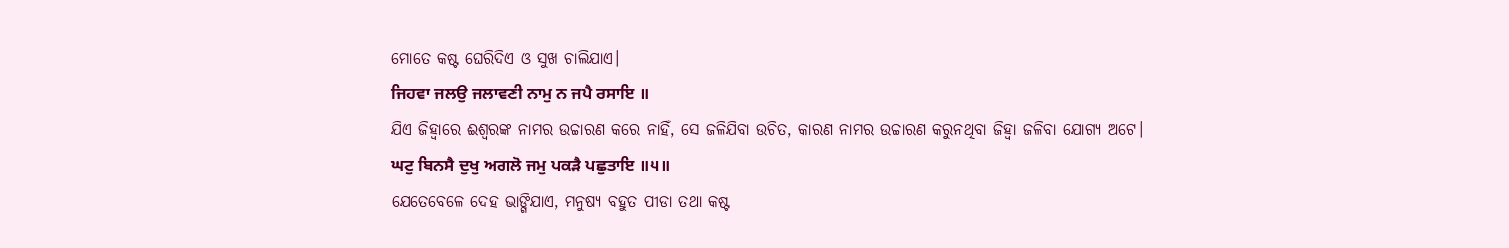ମୋତେ କଷ୍ଟ ଘେରିଦିଏ ଓ ସୁଖ ଚାଲିଯାଏ।
ਜਿਹਵਾ ਜਲਉ ਜਲਾਵਣੀ ਨਾਮੁ ਨ ਜਪੈ ਰਸਾਇ ॥
ଯିଏ ଜିହ୍ଵାରେ ଈଶ୍ଵରଙ୍କ ନାମର ଉଚ୍ଚାରଣ କରେ ନାହିଁ, ସେ ଜଳିଯିବା ଉଚିତ, କାରଣ ନାମର ଉଚ୍ଚାରଣ କରୁନଥିବା ଜିହ୍ଵା ଜଳିବା ଯୋଗ୍ୟ ଅଟେ।
ਘਟੁ ਬਿਨਸੈ ਦੁਖੁ ਅਗਲੋ ਜਮੁ ਪਕੜੈ ਪਛੁਤਾਇ ॥੫॥
ଯେତେବେଳେ ଦେହ ଭାଙ୍ଗିଯାଏ, ମନୁଷ୍ୟ ବହୁତ ପୀଡା ତଥା କଷ୍ଟ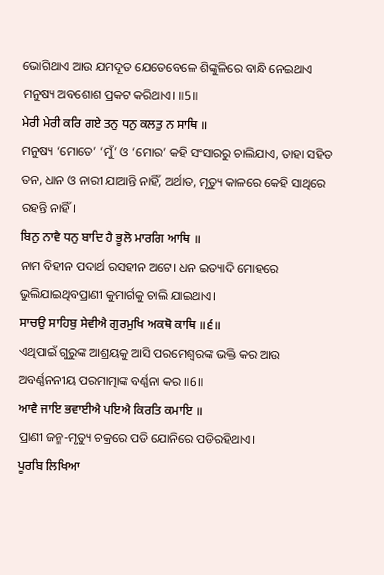ଭୋଗିଥାଏ ଆଉ ଯମଦୂତ ଯେତେବେଳେ ଶିଙ୍କୁଳିରେ ବାନ୍ଧି ନେଇଥାଏ ମନୁଷ୍ୟ ଅବଶୋଶ ପ୍ରକଟ କରିଥାଏ। ॥5॥
ਮੇਰੀ ਮੇਰੀ ਕਰਿ ਗਏ ਤਨੁ ਧਨੁ ਕਲਤੁ ਨ ਸਾਥਿ ॥
ମନୁଷ୍ୟ ‘ମୋତେ’ ‘ମୁଁ’ ଓ ‘ମୋର’ କହି ସଂସାରରୁ ଚାଲିଯାଏ, ତାହା ସହିତ ତନ, ଧାନ ଓ ନାରୀ ଯାଆନ୍ତି ନାହିଁ, ଅର୍ଥାତ, ମୃତ୍ୟୁ କାଳରେ କେହି ସାଥିରେ ରହନ୍ତି ନାହିଁ।
ਬਿਨੁ ਨਾਵੈ ਧਨੁ ਬਾਦਿ ਹੈ ਭੂਲੋ ਮਾਰਗਿ ਆਥਿ ॥
ନାମ ବିହୀନ ପଦାର୍ଥ ରସହୀନ ଅଟେ। ଧନ ଇତ୍ୟାଦି ମୋହରେ ଭୁଲିଯାଇଥିବପ୍ରାଣୀ କୁମାର୍ଗକୁ ଚାଲି ଯାଇଥାଏ।
ਸਾਚਉ ਸਾਹਿਬੁ ਸੇਵੀਐ ਗੁਰਮੁਖਿ ਅਕਥੋ ਕਾਥਿ ॥੬॥
ଏଥିପାଇଁ ଗୁରୁଙ୍କ ଆଶ୍ରୟକୁ ଆସି ପରମେଶ୍ଵରଙ୍କ ଭକ୍ତି କର ଆଉ ଅବର୍ଣ୍ଣନନୀୟ ପରମାତ୍ମାଙ୍କ ବର୍ଣ୍ଣନା କର ॥6॥
ਆਵੈ ਜਾਇ ਭਵਾਈਐ ਪਇਐ ਕਿਰਤਿ ਕਮਾਇ ॥
ପ୍ରାଣୀ ଜନ୍ମ-ମୃତ୍ୟୁ ଚକ୍ରରେ ପଡି ଯୋନିରେ ପଡିରହିଥାଏ।
ਪੂਰਬਿ ਲਿਖਿਆ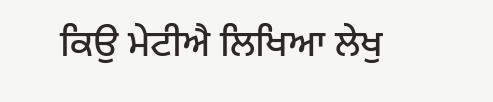ਕਿਉ ਮੇਟੀਐ ਲਿਖਿਆ ਲੇਖੁ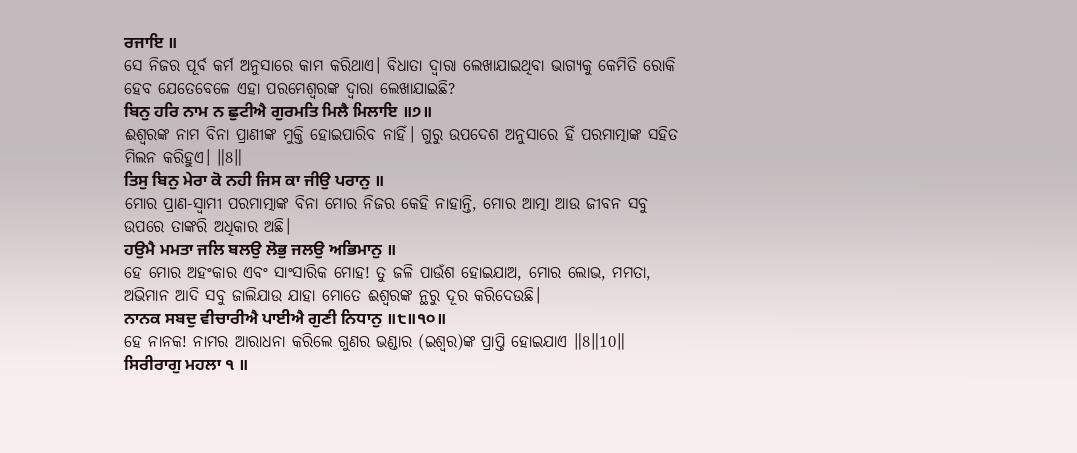ਰਜਾਇ ॥
ସେ ନିଜର ପୂର୍ବ କର୍ମ ଅନୁସାରେ କାମ କରିଥାଏ। ବିଧାତା ଦ୍ଵାରା ଲେଖାଯାଇଥିବା ଭାଗ୍ୟକୁ କେମିତି ରୋକି ହେବ ଯେତେବେଳେ ଏହା ପରମେଶ୍ଵରଙ୍କ ଦ୍ଵାରା ଲେଖାଯାଇଛି?
ਬਿਨੁ ਹਰਿ ਨਾਮ ਨ ਛੁਟੀਐ ਗੁਰਮਤਿ ਮਿਲੈ ਮਿਲਾਇ ॥੭॥
ଈଶ୍ଵରଙ୍କ ନାମ ବିନା ପ୍ରାଣୀଙ୍କ ମୁକ୍ତି ହୋଇପାରିବ ନାହିଁ। ଗୁରୁ ଉପଦେଶ ଅନୁସାରେ ହିଁ ପରମାତ୍ମାଙ୍କ ସହିତ ମିଲନ କରିହୁଏ। ॥8॥
ਤਿਸੁ ਬਿਨੁ ਮੇਰਾ ਕੋ ਨਹੀ ਜਿਸ ਕਾ ਜੀਉ ਪਰਾਨੁ ॥
ମୋର ପ୍ରାଣ-ସ୍ଵାମୀ ପରମାତ୍ମାଙ୍କ ବିନା ମୋର ନିଜର କେହି ନାହାନ୍ତି, ମୋର ଆତ୍ମା ଆଉ ଜୀବନ ସବୁ ଉପରେ ତାଙ୍କରି ଅଧିକାର ଅଛି।
ਹਉਮੈ ਮਮਤਾ ਜਲਿ ਬਲਉ ਲੋਭੁ ਜਲਉ ਅਭਿਮਾਨੁ ॥
ହେ ମୋର ଅହଂକାର ଏବଂ ସାଂସାରିକ ମୋହ! ତୁ ଜଳି ପାଉଁଶ ହୋଇଯାଅ, ମୋର ଲୋଭ, ମମତା, ଅଭିମାନ ଆଦି ସବୁ ଜାଲିଯାଉ ଯାହା ମୋତେ ଈଶ୍ଵରଙ୍କ ନ୍ଥରୁ ଦୂର କରିଦେଉଛି।
ਨਾਨਕ ਸਬਦੁ ਵੀਚਾਰੀਐ ਪਾਈਐ ਗੁਣੀ ਨਿਧਾਨੁ ॥੮॥੧੦॥
ହେ ନାନକ! ନାମର ଆରାଧନା କରିଲେ ଗୁଣର ଭଣ୍ଡାର (ଇଶ୍ଵର)ଙ୍କ ପ୍ରାପ୍ତି ହୋଇଯାଏ ॥8॥10॥
ਸਿਰੀਰਾਗੁ ਮਹਲਾ ੧ ॥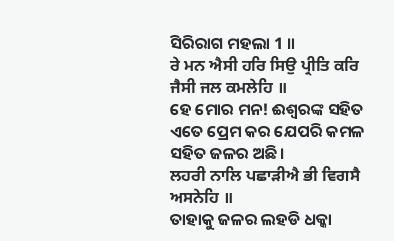ସିରିରାଗ ମହଲା 1 ॥
ਰੇ ਮਨ ਐਸੀ ਹਰਿ ਸਿਉ ਪ੍ਰੀਤਿ ਕਰਿ ਜੈਸੀ ਜਲ ਕਮਲੇਹਿ ॥
ହେ ମୋର ମନ! ଈଶ୍ଵରଙ୍କ ସହିତ ଏତେ ପ୍ରେମ କର ଯେପରି କମଳ ସହିତ ଜଳର ଅଛି।
ਲਹਰੀ ਨਾਲਿ ਪਛਾੜੀਐ ਭੀ ਵਿਗਸੈ ਅਸਨੇਹਿ ॥
ତାହାକୁ ଜଳର ଲହଡି ଧକ୍କା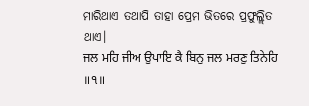ମାରିଥାଏ ତଥାପି ତାହା ପ୍ରେମ ଭିତରେ ପ୍ରଫୁଲ୍ଲିତ ଥାଏ।
ਜਲ ਮਹਿ ਜੀਅ ਉਪਾਇ ਕੈ ਬਿਨੁ ਜਲ ਮਰਣੁ ਤਿਨੇਹਿ ॥੧॥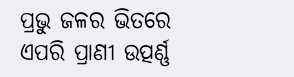ପ୍ରଭୁ ଜଳର ଭିତରେ ଏପରି ପ୍ରାଣୀ ଉତ୍ପର୍ଣ୍ଣ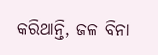କରିଥାନ୍ତି, ଜଳ ବିନା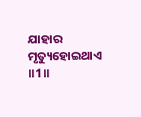ଯାହାର ମୃତ୍ୟୁହୋଇଥାଏ ॥1॥